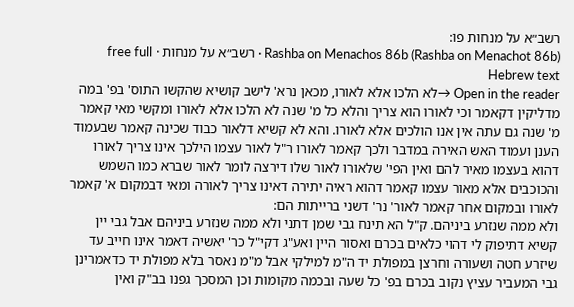רשב״א על מנחות פו:
Rashba on Menachos 86b (Rashba on Menachot 86b) · רשב״א על מנחות · free full Hebrew text
Open in the reader →לא הלכו אלא לאורו, מכאן נרא' לישב קושיא שהקשו התוס' בפ' במה מדליקין דקאמר וכי לאורו הוא צריך והלא כל מ' שנה לא הלכו אלא לאורו ומקשי מאי קאמר מ' שנה גם עתה אין אנו הולכים אלא לאורו. והא לא קשיא דלאור כבוד שכינה קאמר שבעמוד הענן ועמוד האש האירה במדבר ולכך קאמר לאורו ר"ל לאור עצמו הילכך אינו צריך לאורו דהוא בעצמו מאיר להם ואין הפי' שלאורו לאור שלו דירצה לומר לאור שברא כמו השמש והכוכבים אלא מאור עצמו קאמר דהוא ראיה יתירה דאינו צריך לאורה ומאי דבמקום א' קאמר לאורו ובמקום אחר קאמר לאור' נר' דשני ברייתות הם:
ולא ממה שנזרע ביניהם. ק"ל הא תינח גבי שמן דתני ולא ממה שנזרע ביניהם אבל גבי יין קשיא דתיפוק לי דהוי כלאים בכרם ואסור היין ואע"ג דקי"ל כר' יאשיה דאמר אינו חייב עד שיזרע חטה ושעורה וחרצן במפולת יד ה"מ למילקי אבל מ"מ נאסר בלא מפולת יד כדאמרינן גבי המעביר עציץ נקוב בכרם בפ' כל שעה ובכמה מקומות וכן המסכך גפנו בב"ק ואין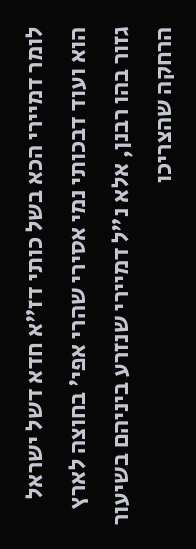לומר דמיירי הכא בשל כותי דז"א חדא דשל ישראל הוא ועוד דבכותי נמי אסירי שהרי אפי' בחוצה לארץ גזור בהו רבנן, אלא נ"ל דמיירי שנזרע ביניהם בשיעור הרחקה שהצריכו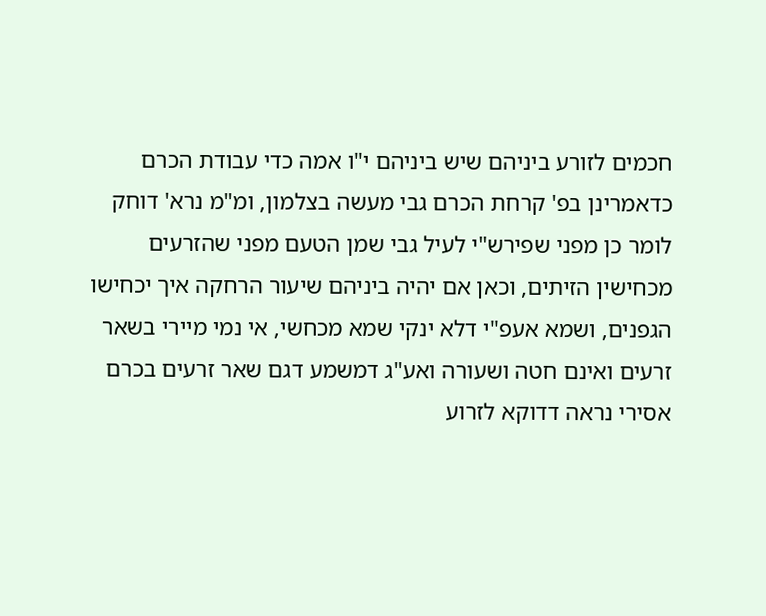חכמים לזורע ביניהם שיש ביניהם י"ו אמה כדי עבודת הכרם כדאמרינן בפ' קרחת הכרם גבי מעשה בצלמון, ומ"מ נרא' דוחק לומר כן מפני שפירש"י לעיל גבי שמן הטעם מפני שהזרעים מכחישין הזיתים, וכאן אם יהיה ביניהם שיעור הרחקה איך יכחישו הגפנים, ושמא אעפ"י דלא ינקי שמא מכחשי, אי נמי מיירי בשאר זרעים ואינם חטה ושעורה ואע"ג דמשמע דגם שאר זרעים בכרם אסירי נראה דדוקא לזרוע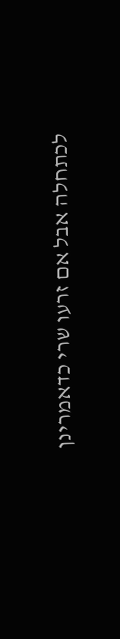לכתחלה אבל אם זרעו שרי כדאמרינן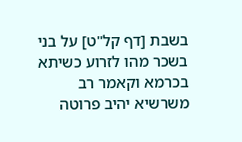בשבת [דף קל"ט] על בני בשכר מהו לזרוע כשיתא בכרמא וקאמר רב משרשיא יהיב פרוטה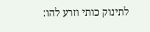לתינוק כותי וזרע להו: